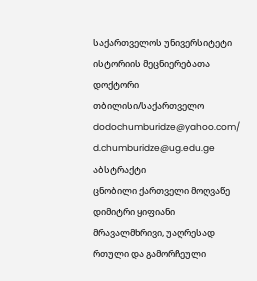საქართველოს უნივერსიტეტი
ისტორიის მეცნიერებათა დოქტორი
თბილისი/საქართველო
dodochumburidze@yahoo.com/ d.chumburidze@ug.edu.ge
აბსტრაქტი
ცნობილი ქართველი მოღვაწე დიმიტრი ყიფიანი მრავალმხრივი, უაღრესად რთული და გამორჩეული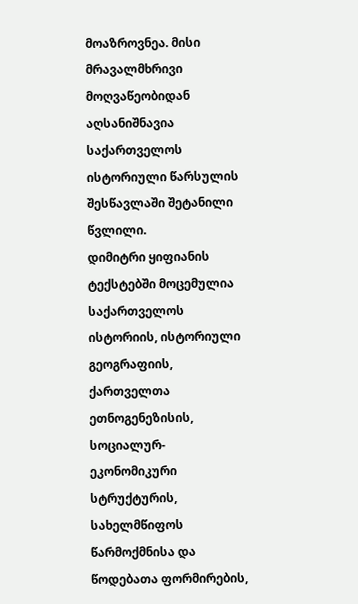მოაზროვნეა. მისი მრავალმხრივი მოღვაწეობიდან აღსანიშნავია საქართველოს ისტორიული წარსულის შესწავლაში შეტანილი წვლილი.
დიმიტრი ყიფიანის ტექსტებში მოცემულია საქართველოს ისტორიის, ისტორიული გეოგრაფიის, ქართველთა ეთნოგენეზისის, სოციალურ-ეკონომიკური სტრუქტურის, სახელმწიფოს წარმოქმნისა და წოდებათა ფორმირების,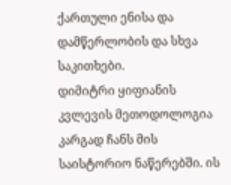ქართული ენისა და დამწერლობის და სხვა საკითხები.
დიმიტრი ყიფიანის კვლევის მეთოდოლოგია კარგად ჩანს მის საისტორიო ნაწერებში. ის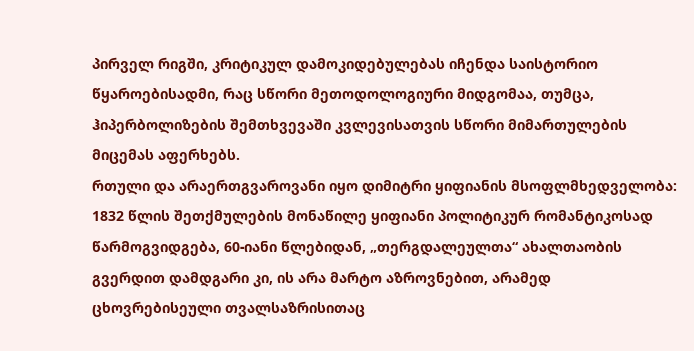პირველ რიგში, კრიტიკულ დამოკიდებულებას იჩენდა საისტორიო წყაროებისადმი, რაც სწორი მეთოდოლოგიური მიდგომაა, თუმცა, ჰიპერბოლიზების შემთხვევაში კვლევისათვის სწორი მიმართულების მიცემას აფერხებს.
რთული და არაერთგვაროვანი იყო დიმიტრი ყიფიანის მსოფლმხედველობა: 1832 წლის შეთქმულების მონაწილე ყიფიანი პოლიტიკურ რომანტიკოსად წარმოგვიდგება, 60-იანი წლებიდან, „თერგდალეულთა“ ახალთაობის გვერდით დამდგარი კი, ის არა მარტო აზროვნებით, არამედ ცხოვრებისეული თვალსაზრისითაც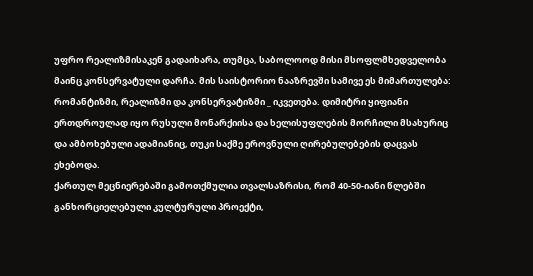უფრო რეალიზმისაკენ გადაიხარა, თუმცა, საბოლოოდ მისი მსოფლმხედველობა მაინც კონსერვატული დარჩა. მის საისტორიო ნააზრევში სამივე ეს მიმართულება: რომანტიზმი, რეალიზმი და კონსერვატიზმი _ იკვეთება. დიმიტრი ყიფიანი ერთდროულად იყო რუსული მონარქიისა და ხელისუფლების მორჩილი მსახურიც და ამბოხებული ადამიანიც, თუკი საქმე ეროვნული ღირებულებების დაცვას ეხებოდა.
ქართულ მეცნიერებაში გამოთქმულია თვალსაზრისი, რომ 40-50-იანი წლებში განხორციელებული კულტურული პროექტი,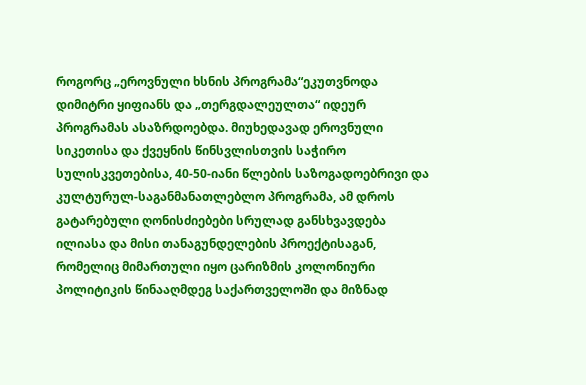როგორც „ეროვნული ხსნის პროგრამა“ეკუთვნოდა დიმიტრი ყიფიანს და „თერგდალეულთა“ იდეურ პროგრამას ასაზრდოებდა. მიუხედავად ეროვნული სიკეთისა და ქვეყნის წინსვლისთვის საჭირო სულისკვეთებისა, 40-50-იანი წლების საზოგადოებრივი და კულტურულ-საგანმანათლებლო პროგრამა, ამ დროს გატარებული ღონისძიებები სრულად განსხვავდება ილიასა და მისი თანაგუნდელების პროექტისაგან, რომელიც მიმართული იყო ცარიზმის კოლონიური პოლიტიკის წინააღმდეგ საქართველოში და მიზნად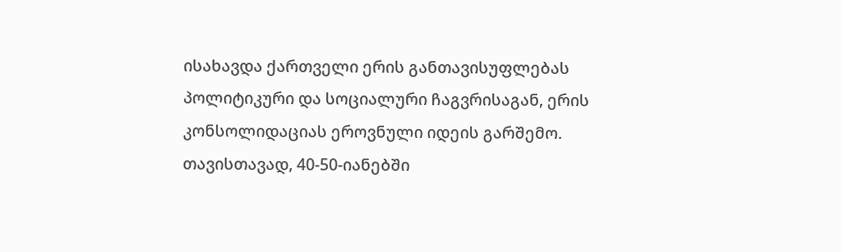ისახავდა ქართველი ერის განთავისუფლებას პოლიტიკური და სოციალური ჩაგვრისაგან, ერის კონსოლიდაციას ეროვნული იდეის გარშემო. თავისთავად, 40-50-იანებში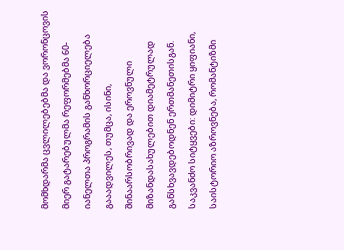მომხდარმა ცვლილებებმა და ვორონცოვის მიერ გატარებულმა რეფორმებმა 60-იანელთა პროგრამის განხორციელება გააადვილეს, თუმცა, ისინი, შინაარსობრივად და ეროვნული მიზანდასახულებით დიამეტრულად განსხვავდებოდნენ ერთმანეთისგან.
საკვანძო სიტყვები: დიმიტრი ყიფიანი, საისტორიო აზროვნება, რომანტიზმი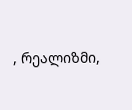, რეალიზმი,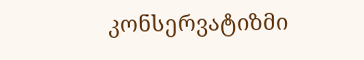კონსერვატიზმი